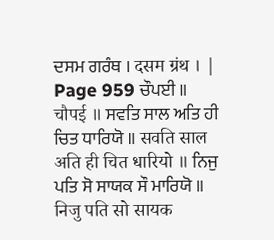ਦਸਮ ਗਰੰਥ । दसम ग्रंथ । |
Page 959 ਚੌਪਈ ॥ चौपई ॥ ਸਵਤਿ ਸਾਲ ਅਤਿ ਹੀ ਚਿਤ ਧਾਰਿਯੋ ॥ सवति साल अति ही चित धारियो ॥ ਨਿਜੁ ਪਤਿ ਸੋ ਸਾਯਕ ਸੌ ਮਾਰਿਯੋ ॥ निजु पति सो सायक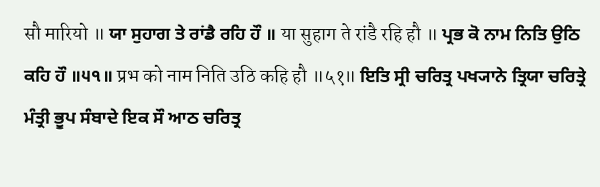सौ मारियो ॥ ਯਾ ਸੁਹਾਗ ਤੇ ਰਾਂਡੈ ਰਹਿ ਹੌ ॥ या सुहाग ते रांडै रहि हौ ॥ ਪ੍ਰਭ ਕੋ ਨਾਮ ਨਿਤਿ ਉਠਿ ਕਹਿ ਹੌ ॥੫੧॥ प्रभ को नाम निति उठि कहि हौ ॥५१॥ ਇਤਿ ਸ੍ਰੀ ਚਰਿਤ੍ਰ ਪਖ੍ਯਾਨੇ ਤ੍ਰਿਯਾ ਚਰਿਤ੍ਰੇ ਮੰਤ੍ਰੀ ਭੂਪ ਸੰਬਾਦੇ ਇਕ ਸੌ ਆਠ ਚਰਿਤ੍ਰ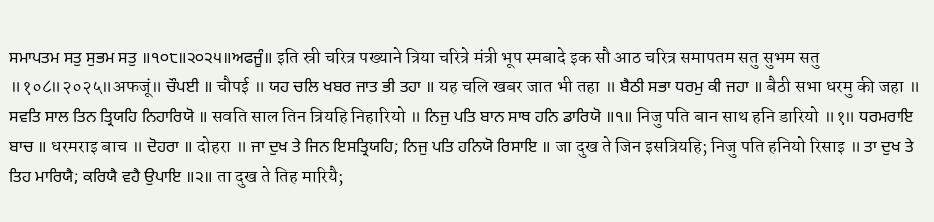ਸਮਾਪਤਮ ਸਤੁ ਸੁਭਮ ਸਤੁ ॥੧੦੮॥੨੦੨੫॥ਅਫਜੂੰ॥ इति स्री चरित्र पख्याने त्रिया चरित्रे मंत्री भूप स्मबादे इक सौ आठ चरित्र समापतम सतु सुभम सतु ॥१०८॥२०२५॥अफजूं॥ ਚੌਪਈ ॥ चौपई ॥ ਯਹ ਚਲਿ ਖਬਰ ਜਾਤ ਭੀ ਤਹਾ ॥ यह चलि खबर जात भी तहा ॥ ਬੈਠੀ ਸਭਾ ਧਰਮੁ ਕੀ ਜਹਾ ॥ बैठी सभा धरमु की जहा ॥ ਸਵਤਿ ਸਾਲ ਤਿਨ ਤ੍ਰਿਯਹਿ ਨਿਹਾਰਿਯੋ ॥ सवति साल तिन त्रियहि निहारियो ॥ ਨਿਜੁ ਪਤਿ ਬਾਨ ਸਾਥ ਹਨਿ ਡਾਰਿਯੋ ॥੧॥ निजु पति बान साथ हनि डारियो ॥१॥ ਧਰਮਰਾਇ ਬਾਚ ॥ धरमराइ बाच ॥ ਦੋਹਰਾ ॥ दोहरा ॥ ਜਾ ਦੁਖ ਤੇ ਜਿਨ ਇਸਤ੍ਰਿਯਹਿ; ਨਿਜੁ ਪਤਿ ਹਨਿਯੋ ਰਿਸਾਇ ॥ जा दुख ते जिन इसत्रियहि; निजु पति हनियो रिसाइ ॥ ਤਾ ਦੁਖ ਤੇ ਤਿਹ ਮਾਰਿਯੈ; ਕਰਿਯੈ ਵਹੈ ਉਪਾਇ ॥੨॥ ता दुख ते तिह मारियै;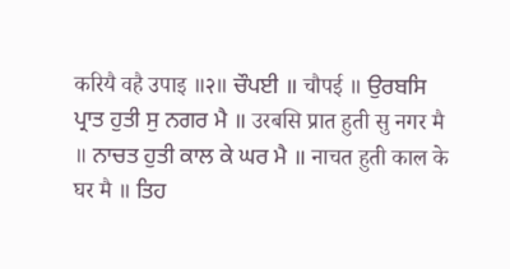करियै वहै उपाइ ॥२॥ ਚੌਪਈ ॥ चौपई ॥ ਉਰਬਸਿ ਪ੍ਰਾਤ ਹੁਤੀ ਸੁ ਨਗਰ ਮੈ ॥ उरबसि प्रात हुती सु नगर मै ॥ ਨਾਚਤ ਹੁਤੀ ਕਾਲ ਕੇ ਘਰ ਮੈ ॥ नाचत हुती काल के घर मै ॥ ਤਿਹ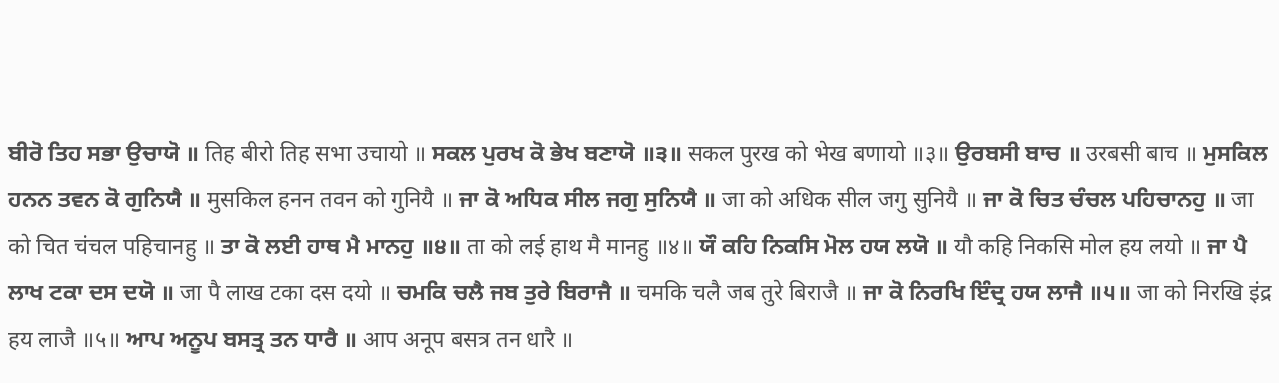ਬੀਰੋ ਤਿਹ ਸਭਾ ਉਚਾਯੋ ॥ तिह बीरो तिह सभा उचायो ॥ ਸਕਲ ਪੁਰਖ ਕੋ ਭੇਖ ਬਣਾਯੋ ॥੩॥ सकल पुरख को भेख बणायो ॥३॥ ਉਰਬਸੀ ਬਾਚ ॥ उरबसी बाच ॥ ਮੁਸਕਿਲ ਹਨਨ ਤਵਨ ਕੋ ਗੁਨਿਯੈ ॥ मुसकिल हनन तवन को गुनियै ॥ ਜਾ ਕੋ ਅਧਿਕ ਸੀਲ ਜਗੁ ਸੁਨਿਯੈ ॥ जा को अधिक सील जगु सुनियै ॥ ਜਾ ਕੋ ਚਿਤ ਚੰਚਲ ਪਹਿਚਾਨਹੁ ॥ जा को चित चंचल पहिचानहु ॥ ਤਾ ਕੋ ਲਈ ਹਾਥ ਮੈ ਮਾਨਹੁ ॥੪॥ ता को लई हाथ मै मानहु ॥४॥ ਯੌ ਕਹਿ ਨਿਕਸਿ ਮੋਲ ਹਯ ਲਯੋ ॥ यौ कहि निकसि मोल हय लयो ॥ ਜਾ ਪੈ ਲਾਖ ਟਕਾ ਦਸ ਦਯੋ ॥ जा पै लाख टका दस दयो ॥ ਚਮਕਿ ਚਲੈ ਜਬ ਤੁਰੇ ਬਿਰਾਜੈ ॥ चमकि चलै जब तुरे बिराजै ॥ ਜਾ ਕੋ ਨਿਰਖਿ ਇੰਦ੍ਰ ਹਯ ਲਾਜੈ ॥੫॥ जा को निरखि इंद्र हय लाजै ॥५॥ ਆਪ ਅਨੂਪ ਬਸਤ੍ਰ ਤਨ ਧਾਰੈ ॥ आप अनूप बसत्र तन धारै ॥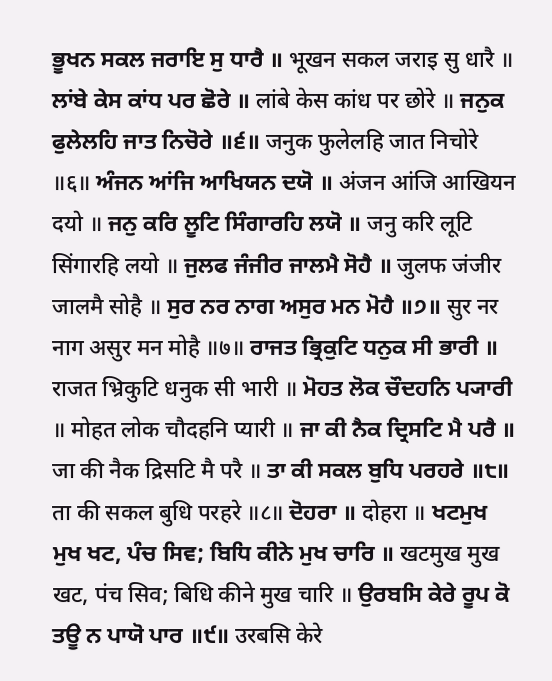ਭੂਖਨ ਸਕਲ ਜਰਾਇ ਸੁ ਧਾਰੈ ॥ भूखन सकल जराइ सु धारै ॥ ਲਾਂਬੇ ਕੇਸ ਕਾਂਧ ਪਰ ਛੋਰੇ ॥ लांबे केस कांध पर छोरे ॥ ਜਨੁਕ ਫੁਲੇਲਹਿ ਜਾਤ ਨਿਚੋਰੇ ॥੬॥ जनुक फुलेलहि जात निचोरे ॥६॥ ਅੰਜਨ ਆਂਜਿ ਆਖਿਯਨ ਦਯੋ ॥ अंजन आंजि आखियन दयो ॥ ਜਨੁ ਕਰਿ ਲੂਟਿ ਸਿੰਗਾਰਹਿ ਲਯੋ ॥ जनु करि लूटि सिंगारहि लयो ॥ ਜੁਲਫ ਜੰਜੀਰ ਜਾਲਮੈ ਸੋਹੈ ॥ जुलफ जंजीर जालमै सोहै ॥ ਸੁਰ ਨਰ ਨਾਗ ਅਸੁਰ ਮਨ ਮੋਹੈ ॥੭॥ सुर नर नाग असुर मन मोहै ॥७॥ ਰਾਜਤ ਭ੍ਰਿਕੁਟਿ ਧਨੁਕ ਸੀ ਭਾਰੀ ॥ राजत भ्रिकुटि धनुक सी भारी ॥ ਮੋਹਤ ਲੋਕ ਚੌਦਹਨਿ ਪ੍ਯਾਰੀ ॥ मोहत लोक चौदहनि प्यारी ॥ ਜਾ ਕੀ ਨੈਕ ਦ੍ਰਿਸਟਿ ਮੈ ਪਰੈ ॥ जा की नैक द्रिसटि मै परै ॥ ਤਾ ਕੀ ਸਕਲ ਬੁਧਿ ਪਰਹਰੇ ॥੮॥ ता की सकल बुधि परहरे ॥८॥ ਦੋਹਰਾ ॥ दोहरा ॥ ਖਟਮੁਖ ਮੁਖ ਖਟ, ਪੰਚ ਸਿਵ; ਬਿਧਿ ਕੀਨੇ ਮੁਖ ਚਾਰਿ ॥ खटमुख मुख खट, पंच सिव; बिधि कीने मुख चारि ॥ ਉਰਬਸਿ ਕੇਰੇ ਰੂਪ ਕੋ ਤਊ ਨ ਪਾਯੋ ਪਾਰ ॥੯॥ उरबसि केरे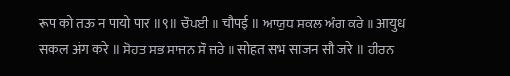रूप को तऊ न पायो पार ॥९॥ ਚੌਪਈ ॥ चौपई ॥ ਆਯੁਧ ਸਕਲ ਅੰਗ ਕਰੇ ॥ आयुध सकल अंग करे ॥ ਸੋਹਤ ਸਭ ਸਾਜਨ ਸੌ ਜਰੇ ॥ सोहत सभ साजन सौ जरे ॥ ਹੀਰਨ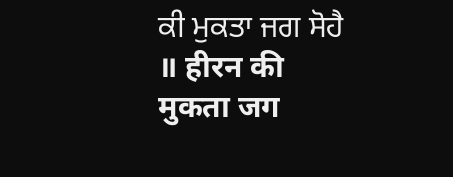ਕੀ ਮੁਕਤਾ ਜਗ ਸੋਹੈ ॥ हीरन की मुकता जग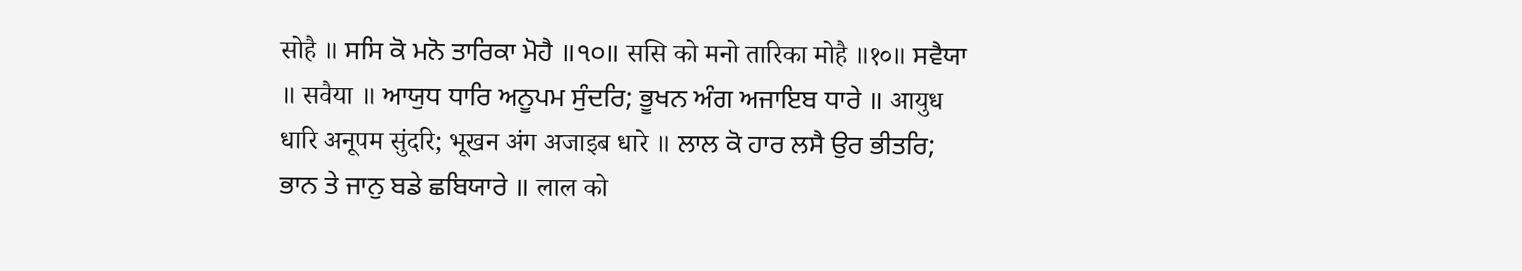सोहै ॥ ਸਸਿ ਕੋ ਮਨੋ ਤਾਰਿਕਾ ਮੋਹੈ ॥੧੦॥ ससि को मनो तारिका मोहै ॥१०॥ ਸਵੈਯਾ ॥ सवैया ॥ ਆਯੁਧ ਧਾਰਿ ਅਨੂਪਮ ਸੁੰਦਰਿ; ਭੂਖਨ ਅੰਗ ਅਜਾਇਬ ਧਾਰੇ ॥ आयुध धारि अनूपम सुंदरि; भूखन अंग अजाइब धारे ॥ ਲਾਲ ਕੋ ਹਾਰ ਲਸੈ ਉਰ ਭੀਤਰਿ; ਭਾਨ ਤੇ ਜਾਨੁ ਬਡੇ ਛਬਿਯਾਰੇ ॥ लाल को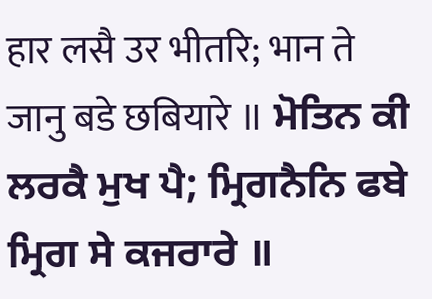हार लसै उर भीतरि; भान ते जानु बडे छबियारे ॥ ਮੋਤਿਨ ਕੀ ਲਰਕੈ ਮੁਖ ਪੈ; ਮ੍ਰਿਗਨੈਨਿ ਫਬੇ ਮ੍ਰਿਗ ਸੇ ਕਜਰਾਰੇ ॥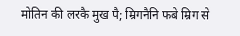मोतिन की लरकै मुख पै; म्रिगनैनि फबे म्रिग से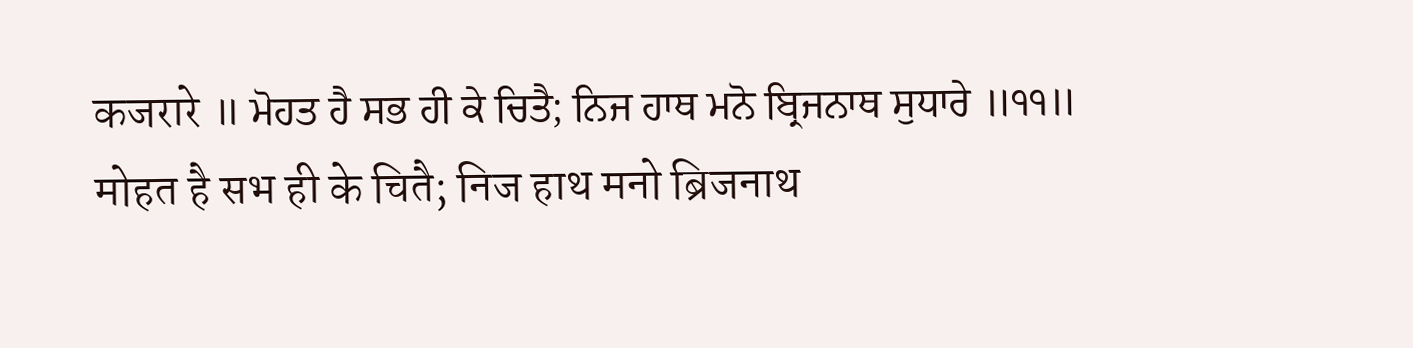कजरारे ॥ ਮੋਹਤ ਹੈ ਸਭ ਹੀ ਕੇ ਚਿਤੈ; ਨਿਜ ਹਾਥ ਮਨੋ ਬ੍ਰਿਜਨਾਥ ਸੁਧਾਰੇ ॥੧੧॥ मोहत है सभ ही के चितै; निज हाथ मनो ब्रिजनाथ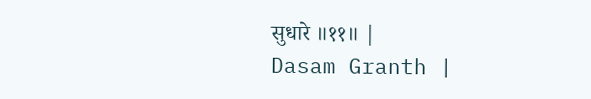सुधारे ॥११॥ |
Dasam Granth |